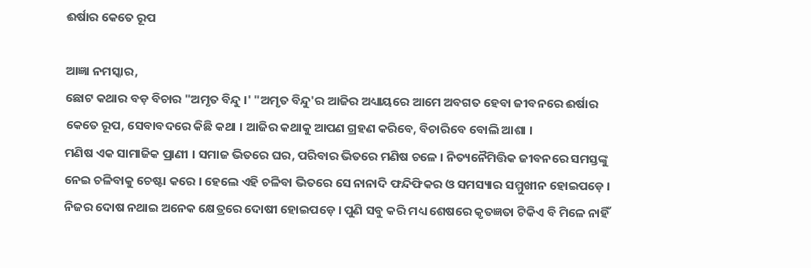ଈର୍ଷାର କେତେ ରୂପ

ଆଜ୍ଞା ନମସ୍କାର,
ଛୋଟ କଥାର ବଡ଼ ବିଚାର "ଅମୃତ ବିନ୍ଦୁ ।' "ଅମୃତ ବିନ୍ଦୁ'ର ଆଜିର ଅଧ୍ୟାୟରେ ଆମେ ଅବଗତ ହେବା ଜୀବନରେ ଈର୍ଷାର କେତେ ରୂପ, ସେବାବଦରେ କିଛି କଥା । ଆଜିର କଥାକୁ ଆପଣ ଗ୍ରହଣ କରିବେ, ବିଚାରିବେ ବୋଲି ଆଶା ।
ମଣିଷ ଏକ ସାମାଜିକ ପ୍ରାଣୀ । ସମାଜ ଭିତରେ ଘର, ପରିବାର ଭିତରେ ମଣିଷ ଚଳେ । ନିତ୍ୟନୈମିତ୍ତିକ ଜୀବନରେ ସମସ୍ତଙ୍କୁ ନେଇ ଚଳିବାକୁ ଚେଷ୍ଟା କରେ । ହେଲେ ଏହି ଚଳିବା ଭିତରେ ସେ ନାନାଦି ଫନ୍ଦିଫିକର ଓ ସମସ୍ୟାର ସମ୍ମୁଖୀନ ହୋଇପଡ଼େ । ନିଜର ଦୋଷ ନଥାଇ ଅନେକ କ୍ଷେତ୍ରରେ ଦୋଷୀ ହୋଇପଡ଼େ । ପୁଣି ସବୁ କରି ମଧ୍ୟ ଶେଷରେ କୃତଜ୍ଞତା ଟିକିଏ ବି ମିଳେ ନାହିଁ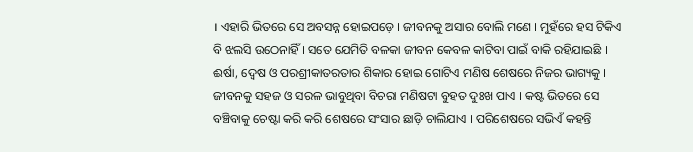। ଏହାରି ଭିତରେ ସେ ଅବସନ୍ନ ହୋଇପଡ଼େ । ଜୀବନକୁ ଅସାର ବୋଲି ମଣେ । ମୁହଁରେ ହସ ଟିକିଏ ବି ଝଲସି ଉଠେନାହିଁ । ସତେ ଯେମିତି ବଳକା ଜୀବନ କେବଳ କାଟିବା ପାଇଁ ବାକି ରହିଯାଇଛି । ଈର୍ଷା, ଦ୍ୱେଷ ଓ ପରଶ୍ରୀକାତରତାର ଶିକାର ହୋଇ ଗୋଟିଏ ମଣିଷ ଶେଷରେ ନିଜର ଭାଗ୍ୟକୁ । ଜୀବନକୁ ସହଜ ଓ ସରଳ ଭାବୁଥିବା ବିଚରା ମଣିଷଟା ବୁହତ ଦୁଃଖ ପାଏ । କଷ୍ଟ ଭିତରେ ସେ ବଞ୍ଚିବାକୁ ଚେଷ୍ଟା କରି କରି ଶେଷରେ ସଂସାର ଛାଡ଼ି ଚାଲିଯାଏ । ପରିଶେଷରେ ସଭିଏଁ କହନ୍ତି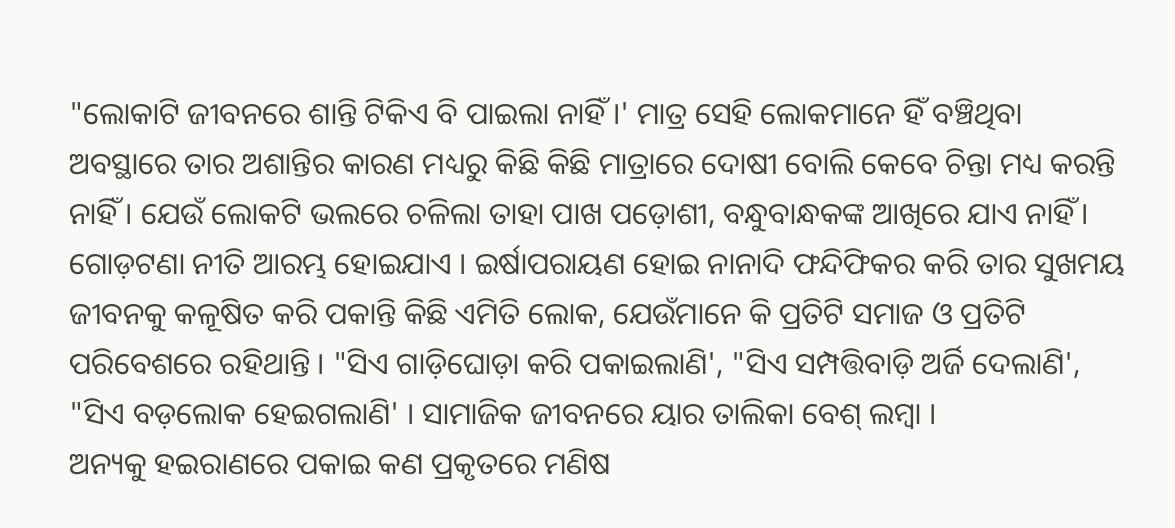"ଲୋକାଟି ଜୀବନରେ ଶାନ୍ତି ଟିକିଏ ବି ପାଇଲା ନାହିଁ ।' ମାତ୍ର ସେହି ଲୋକମାନେ ହିଁ ବଞ୍ଚିଥିବା ଅବସ୍ଥାରେ ତାର ଅଶାନ୍ତିର କାରଣ ମଧ୍ୟରୁ କିଛି କିଛି ମାତ୍ରାରେ ଦୋଷୀ ବୋଲି କେବେ ଚିନ୍ତା ମଧ୍ୟ କରନ୍ତି ନାହିଁ । ଯେଉଁ ଲୋକଟି ଭଲରେ ଚଳିଲା ତାହା ପାଖ ପଡ଼ୋଶୀ, ବନ୍ଧୁବାନ୍ଧକଙ୍କ ଆଖିରେ ଯାଏ ନାହିଁ । ଗୋଡ଼ଟଣା ନୀତି ଆରମ୍ଭ ହୋଇଯାଏ । ଇର୍ଷାପରାୟଣ ହୋଇ ନାନାଦି ଫନ୍ଦିଫିକର କରି ତାର ସୁଖମୟ ଜୀବନକୁ କଳୂଷିତ କରି ପକାନ୍ତି କିଛି ଏମିତି ଲୋକ, ଯେଉଁମାନେ କି ପ୍ରତିଟି ସମାଜ ଓ ପ୍ରତିଟି ପରିବେଶରେ ରହିଥାନ୍ତି । "ସିଏ ଗାଡ଼ିଘୋଡ଼ା କରି ପକାଇଲାଣି', "ସିଏ ସମ୍ପତ୍ତିବାଡ଼ି ଅର୍ଜି ଦେଲାଣି', "ସିଏ ବଡ଼ଲୋକ ହେଇଗଲାଣି' । ସାମାଜିକ ଜୀବନରେ ୟାର ତାଲିକା ବେଶ୍ ଲମ୍ବା ।
ଅନ୍ୟକୁ ହଇରାଣରେ ପକାଇ କଣ ପ୍ରକୃତରେ ମଣିଷ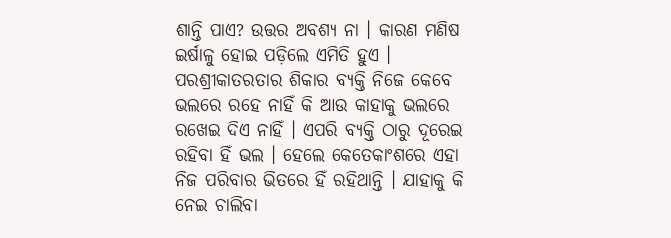ଶାନ୍ତି ପାଏ? ଉତ୍ତର ଅବଶ୍ୟ ନା । କାରଣ ମଣିଷ ଇର୍ଷାଳୁ ହୋଇ ପଡ଼ିଲେ ଏମିତି ହୁଏ । ପରଶ୍ରୀକାତରତାର ଶିକାର ବ୍ୟକ୍ତି ନିଜେ କେବେ ଭଲରେ ରହେ ନାହିଁ କି ଆଉ କାହାକୁ ଭଲରେ ରଖେଇ ଦିଏ ନାହିଁ । ଏପରି ବ୍ୟକ୍ତି ଠାରୁ ଦୂରେଇ ରହିବା ହିଁ ଭଲ । ହେଲେ କେତେକାଂଶରେ ଏହା ନିଜ ପରିବାର ଭିତରେ ହିଁ ରହିଥାନ୍ତି । ଯାହାକୁ କି ନେଇ ଚାଲିବା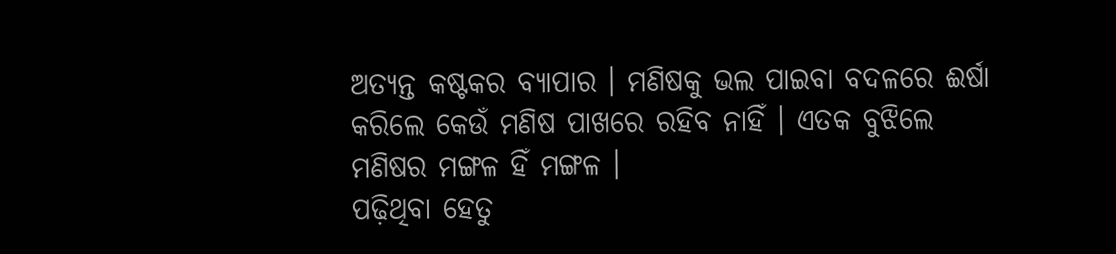ଅତ୍ୟନ୍ତ କଷ୍ଟକର ବ୍ୟାପାର । ମଣିଷକୁ ଭଲ ପାଇବା ବଦଳରେ ଈର୍ଷା କରିଲେ କେଉଁ ମଣିଷ ପାଖରେ ରହିବ ନାହିଁ । ଏତକ ବୁଝିଲେ ମଣିଷର ମଙ୍ଗଳ ହିଁ ମଙ୍ଗଳ ।
ପଢ଼ିଥିବା ହେତୁ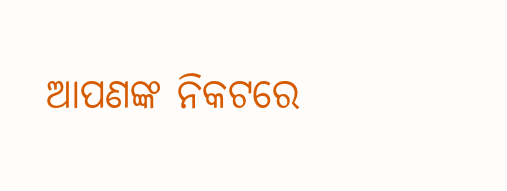ଆପଣଙ୍କ ନିକଟରେ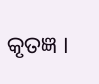କୃତଜ୍ଞ ।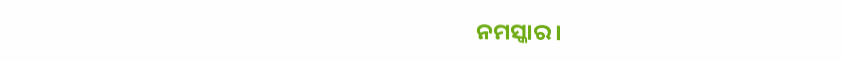ନମସ୍କାର ।